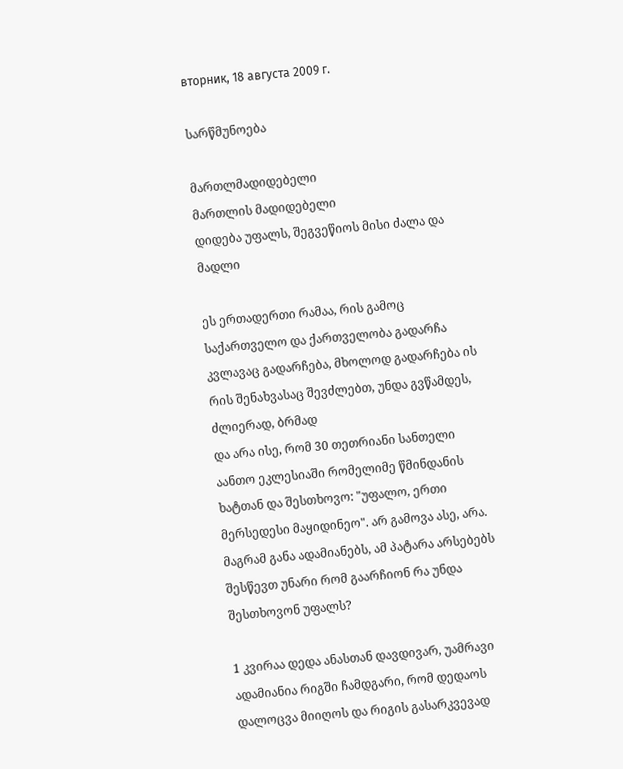вторник, 18 августа 2009 г.

სარწმუნოება

მართლმადიდებელი
მართლის მადიდებელი
დიდება უფალს, შეგვეწიოს მისი ძალა და მადლი

ეს ერთადერთი რამაა, რის გამოც საქართველო და ქართველობა გადარჩა
კვლავაც გადარჩება, მხოლოდ გადარჩება ის რის შენახვასაც შევძლებთ, უნდა გვწამდეს, ძლიერად, ბრმად
და არა ისე, რომ 30 თეთრიანი სანთელი აანთო ეკლესიაში რომელიმე წმინდანის ხატთან და შესთხოვო: "უფალო, ერთი მერსედესი მაყიდინეო". არ გამოვა ასე, არა. მაგრამ განა ადამიანებს, ამ პატარა არსებებს შესწევთ უნარი რომ გაარჩიონ რა უნდა შესთხოვონ უფალს?

1 კვირაა დედა ანასთან დავდივარ, უამრავი ადამიანია რიგში ჩამდგარი, რომ დედაოს დალოცვა მიიღოს და რიგის გასარკვევად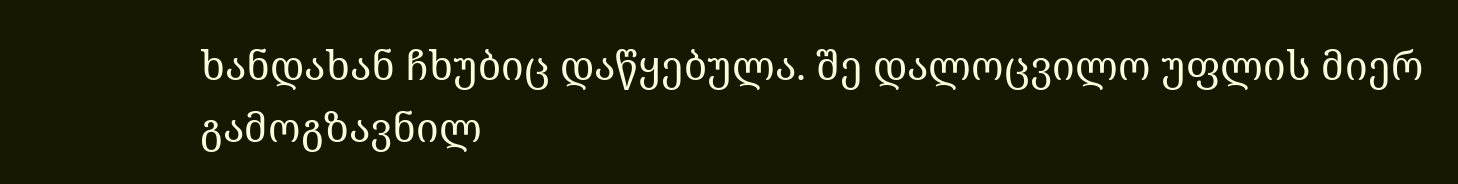ხანდახან ჩხუბიც დაწყებულა. შე დალოცვილო უფლის მიერ გამოგზავნილ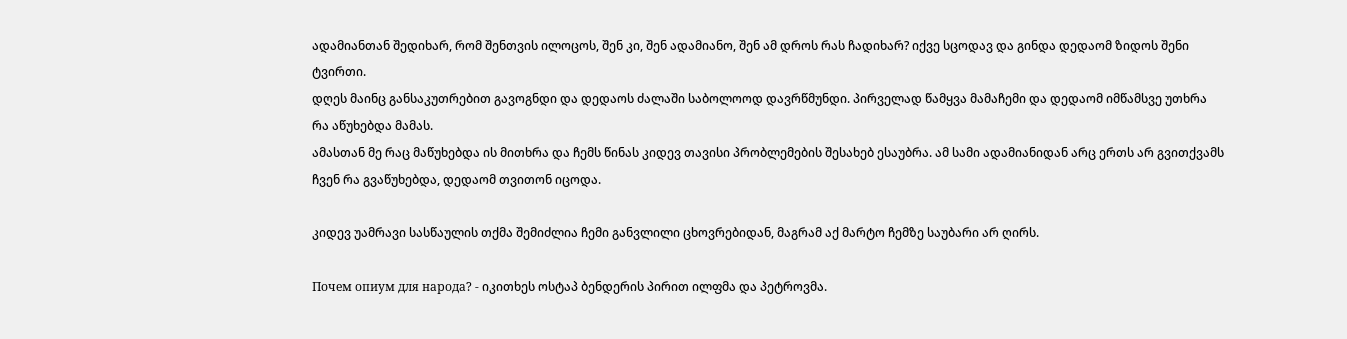ადამიანთან შედიხარ, რომ შენთვის ილოცოს, შენ კი, შენ ადამიანო, შენ ამ დროს რას ჩადიხარ? იქვე სცოდავ და გინდა დედაომ ზიდოს შენი ტვირთი.
დღეს მაინც განსაკუთრებით გავოგნდი და დედაოს ძალაში საბოლოოდ დავრწმუნდი. პირველად წამყვა მამაჩემი და დედაომ იმწამსვე უთხრა რა აწუხებდა მამას.
ამასთან მე რაც მაწუხებდა ის მითხრა და ჩემს წინას კიდევ თავისი პრობლემების შესახებ ესაუბრა. ამ სამი ადამიანიდან არც ერთს არ გვითქვამს ჩვენ რა გვაწუხებდა, დედაომ თვითონ იცოდა.

კიდევ უამრავი სასწაულის თქმა შემიძლია ჩემი განვლილი ცხოვრებიდან, მაგრამ აქ მარტო ჩემზე საუბარი არ ღირს.

Почем опиум для народа? - იკითხეს ოსტაპ ბენდერის პირით ილფმა და პეტროვმა.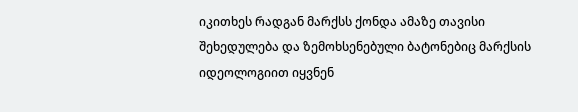იკითხეს რადგან მარქსს ქონდა ამაზე თავისი შეხედულება და ზემოხსენებული ბატონებიც მარქსის იდეოლოგიით იყვნენ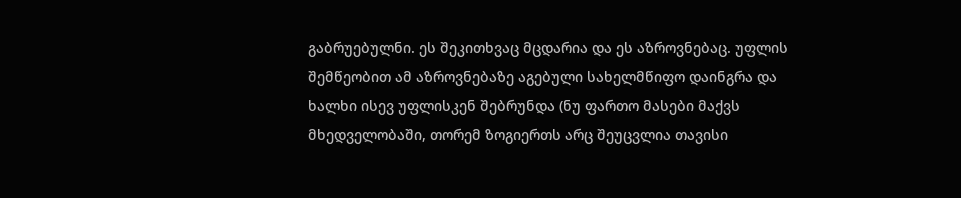გაბრუებულნი. ეს შეკითხვაც მცდარია და ეს აზროვნებაც. უფლის შემწეობით ამ აზროვნებაზე აგებული სახელმწიფო დაინგრა და ხალხი ისევ უფლისკენ შებრუნდა (ნუ ფართო მასები მაქვს მხედველობაში, თორემ ზოგიერთს არც შეუცვლია თავისი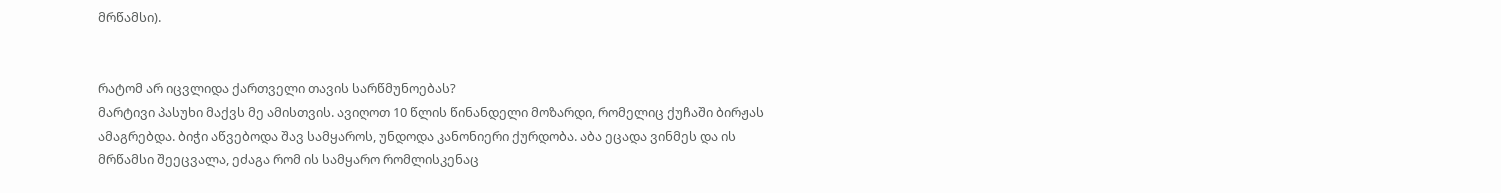მრწამსი).


რატომ არ იცვლიდა ქართველი თავის სარწმუნოებას?
მარტივი პასუხი მაქვს მე ამისთვის. ავიღოთ 10 წლის წინანდელი მოზარდი, რომელიც ქუჩაში ბირჟას ამაგრებდა. ბიჭი აწვებოდა შავ სამყაროს, უნდოდა კანონიერი ქურდობა. აბა ეცადა ვინმეს და ის მრწამსი შეეცვალა, ეძაგა რომ ის სამყარო რომლისკენაც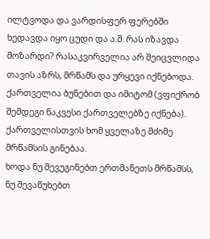ილტვოდა და ვარდისფერ ფერებში ხედავდა იყო ცუდი და ა.შ. რას იზავდა მოზარდი? რასაკვირველია არ შეიცვლიდა თავის აზრს, მრწამს და ურყევი იქნებოდა. ქართველია ბუნებით და იმიტომ (ვფიქრობ შემდეგი ნაკვესი ქართველებზე იქნება). ქართველისთვის ხომ ყველაზე მძიმე მრწამსის გინებაა.
ხოდა ნუ შევუგინებთ ერთმანეთს მრწამსს, ნუ შევაწუხებთ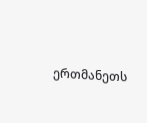ერთმანეთს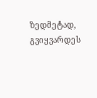ზედმეტად, გვიყვარდეს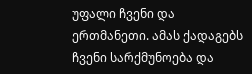უფალი ჩვენი და ერთმანეთი. ამას ქადაგებს ჩვენი სარქმუნოება და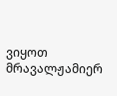ვიყოთ მრავალჟამიერ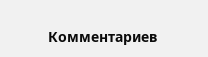Комментариев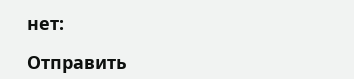нет:

Отправить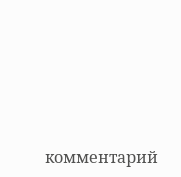комментарий